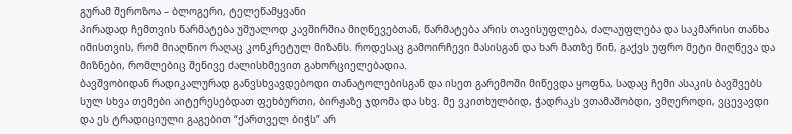გურამ შეროზოა – ბლოგერი, ტელეწამყვანი
პირადად ჩემთვის წარმატება უშუალოდ კავშირშია მიღწევებთან, წარმატება არის თავისუფლება, ძალაუფლება და საკმარისი თანხა იმისთვის, რომ მიაღწიო რაღაც კონკრეტულ მიზანს. როდესაც გამოირჩევი მასისგან და ხარ მათზე წინ, გაქვს უფრო მეტი მიღწევა და მიზნები, რომლებიც შენივე ძალისხმევით გახორციელებადია.
ბავშვობიდან რადიკალურად განვსხვავდებოდი თანატოლებისგან და ისეთ გარემოში მიწევდა ყოფნა, სადაც ჩემი ასაკის ბავშვებს სულ სხვა თემები აიტერესებდათ ფეხბურთი, ბირჟაზე ჯდომა და სხვ. მე ვკითხულბიდ, ჭადრაკს ვთამაშობდი, ვმღეროდი, ვცევავდი და ეს ტრადიციული გაგებით “ქართველ ბიჭს” არ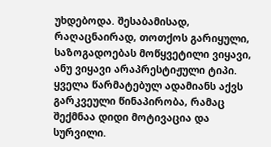უხდებოდა. შესაბამისად, რაღაცნაირად, თოთქოს გარიყული, საზოგადოებას მოწყვეტილი ვიყავი, ანუ ვიყავი არაპრესტიჟული ტიპი. ყველა წარმატებულ ადამიანს აქვს გარკვეული წინაპირობა, რამაც შექმნაა დიდი მოტივაცია და სურვილი.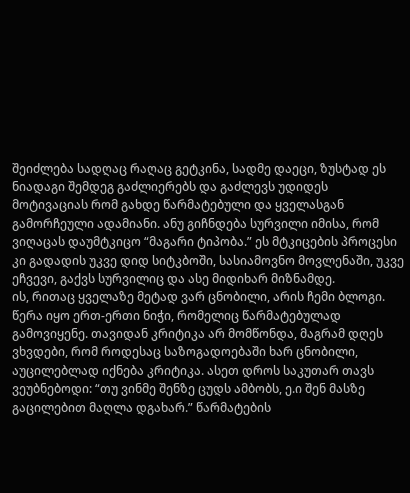შეიძლება სადღაც რაღაც გეტკინა, სადმე დაეცი, ზუსტად ეს ნიადაგი შემდეგ გაძლიერებს და გაძლევს უდიდეს მოტივაციას რომ გახდე წარმატებული და ყველასგან გამორჩეული ადამიანი. ანუ გიჩნდება სურვილი იმისა, რომ ვიღაცას დაუმტკიცო “მაგარი ტიპობა.” ეს მტკიცების პროცესი კი გადადის უკვე დიდ სიტკბოში, სასიამოვნო მოვლენაში, უკვე ეჩვევი, გაქვს სურვილიც და ასე მიდიხარ მიზნამდე.
ის, რითაც ყველაზე მეტად ვარ ცნობილი, არის ჩემი ბლოგი. წერა იყო ერთ-ერთი ნიჭი, რომელიც წარმატებულად გამოვიყენე. თავიდან კრიტიკა არ მომწონდა, მაგრამ დღეს ვხვდები, რომ როდესაც საზოგადოებაში ხარ ცნობილი, აუცილებლად იქნება კრიტიკა. ასეთ დროს საკუთარ თავს ვეუბნებოდი: “თუ ვინმე შენზე ცუდს ამბობს, ე.ი შენ მასზე გაცილებით მაღლა დგახარ.” წარმატების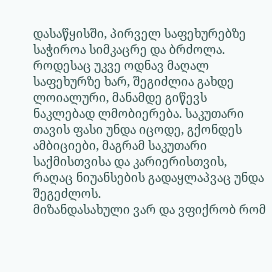დასაწყისში, პირველ საფეხურებზე საჭიროა სიმკაცრე და ბრძოლა. როდესაც უკვე ოდნავ მაღალ საფეხურზე ხარ, შეგიძლია გახდე ლოიალური, მანამდე გიწევს ნაკლებად ლმობიერება. საკუთარი თავის ფასი უნდა იცოდე, გქონდეს ამბიციები, მაგრამ საკუთარი საქმისთვისა და კარიერისთვის, რაღაც ნიუანსების გადაყლაპვაც უნდა შეგეძლოს.
მიზანდასახული ვარ და ვფიქრობ რომ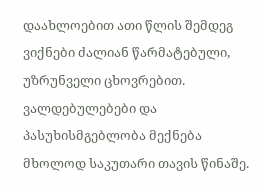დაახლოებით ათი წლის შემდეგ ვიქნები ძალიან წარმატებული, უზრუნველი ცხოვრებით. ვალდებულებები და პასუხისმგებლობა მექნება მხოლოდ საკუთარი თავის წინაშე.